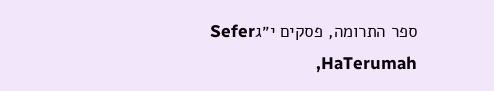ספר התרומה, פסקים י״גSefer HaTerumah,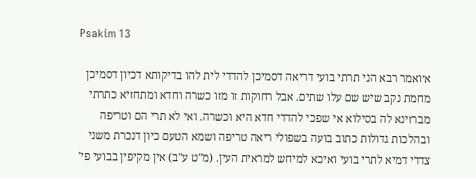Psakim 13

א׳ואמר רבא הני תרתי בועי דריאה דסמיכן להדדי לית להו בדיקותא דכיון דסמיכן מחמת נקב שיש שם עלו שתים. אבל רחוקות זו מזו כשרה וחדא ומתחזיא כתרתי מברזינא לה בסילוא אי שפכי להדדי חדא היא וכשרה. ואי לא תרי הם וטריפה ובהלכות גדולות כתוב בועה בשפולי ריאה טריפה ושמא הטעם כיון דנכרת משני צדדי דמיא לתרי בועי ואיכא למיחש למראית העין. (מ"ט ע"ב) אין מקיפין בבועי פי'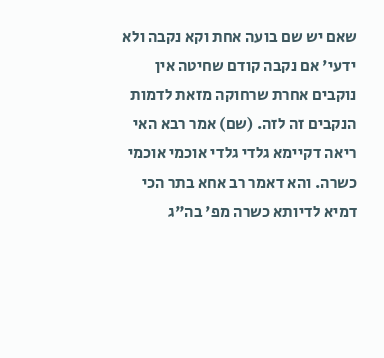שאם יש שם בועה אחת וקא נקבה ולא ידעי' אם נקבה קודם שחיטה אין נוקבים אחרת שרחוקה מזאת לדמות הנקבים זה לזה. (שם) אמר רבא האי ריאה דקיימא גלדי גלדי אוכמי אוכמי כשרה. והא דאמר רב אחא בתר הכי דמיא לדיותא כשרה מפ' בה"ג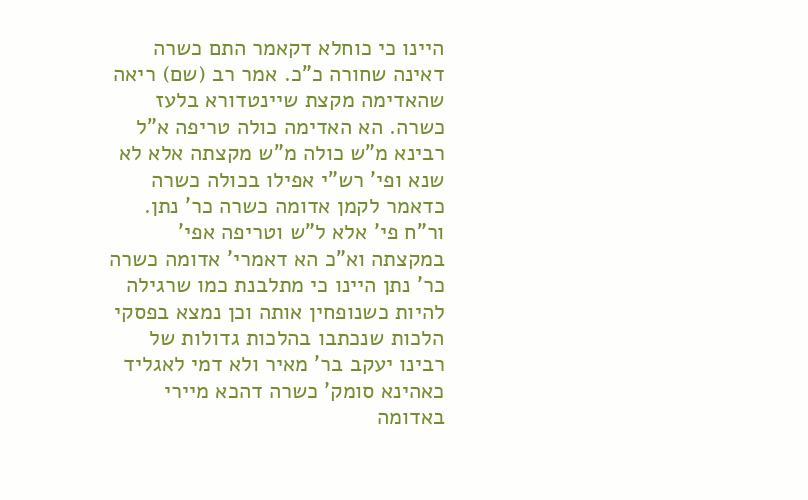היינו כי כוחלא דקאמר התם כשרה דאינה שחורה כ"כ. אמר רב (שם) ריאה שהאדימה מקצת שיינטדורא בלעז כשרה. הא האדימה כולה טריפה א"ל רבינא מ"ש כולה מ"ש מקצתה אלא לא שנא ופי' רש"י אפילו בכולה כשרה כדאמר לקמן אדומה כשרה כר' נתן. ור"ח פי' אלא ל"ש וטריפה אפי' במקצתה וא"כ הא דאמרי' אדומה כשרה כר' נתן היינו כי מתלבנת כמו שרגילה להיות כשנופחין אותה וכן נמצא בפסקי הלכות שנכתבו בהלכות גדולות של רבינו יעקב בר' מאיר ולא דמי לאגליד כאהינא סומק' כשרה דהכא מיירי באדומה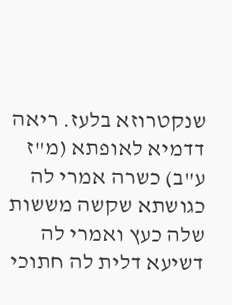שנקטרוזא בלעז. ריאה דדמיא לאופתא (מ"ז ע"ב) כשרה אמרי לה כגושתא שקשה מששות שלה כעץ ואמרי לה דשיעא דלית לה חתוכי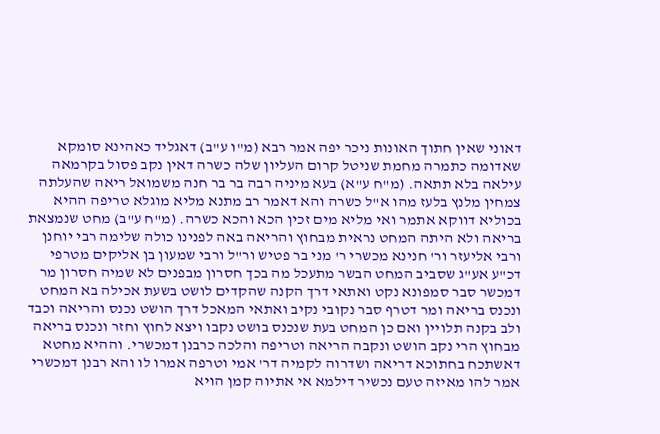דאוני שאין חתוך האונות ניכר יפה אמר רבא (מ"ו ע"ב) דאגליד כאהינא סומקא שאדומה כתמרה מחמת שניטל קרום העליון שלה כשרה דאין נקב פסול בקרמאה עילאה בלא תתאה. (מ"ח ע"א) בעא מיניה רבה בר בר חנה משמואל ריאה שהעלתה צמחין מלנץ בלעז מהו א"ל כשרה והא דאמר רב מתנא מליא מוגלא טריפה ההיא בכוליא דווקא אתמר ואי מליא מים זכין הכא והכא כשרה. (מ"ח ע"ב) מחט שנמצאת בריאה ולא היתה המחט נראית מבחוץ והריאה באה לפנינו כולה שלימה רבי יוחנן ורבי אליעזר ור' חנינא מכשרי ר' מני בר פטיש ור"ל ורבי שמעון בן אליקים מטרפי דכ"ע אע"ג שסביב המחט הבשר מתעכל מה בכך חסרון מבפנים לא שמיה חסרון מר דמכשר סבר סמפונא נקט ואתאי דרך הקנה שהקדים לושט בשעת אכילה בא המחט ונכנס בריאה ומר דטרף סבר נקובי נקיב ואתאי המאכל דרך הושט נכנס והריאה וכבד ולב בקנה תלויין ואם כן המחט בעת שנכנס בושט נקבו ויצא לחוץ וחזר ונכנס בריאה מבחוץ הרי נקב הושט ונקבה הריאה וטריפה והלכה כרבנן דמכשרי. וההיא מחטא דאשתכח בחתוכא דריאה ושדרוה לקמיה דר' אמי וטרפה אמרו לו והא רבנן דמכשרי אמר להו מאיזה טעם נכשיר דילמא אי אתיוה קמן הויא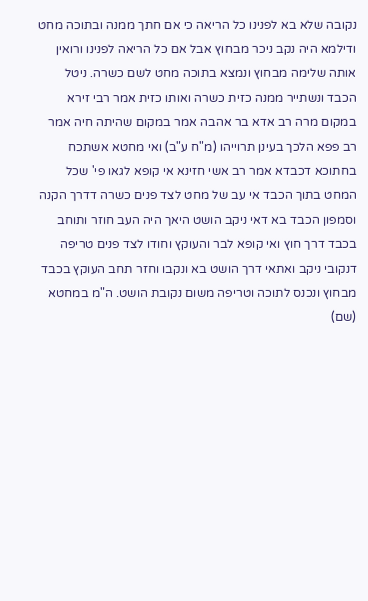נקובה שלא בא לפנינו כל הריאה כי אם חתך ממנה ובתוכה מחט ודילמא היה נקב ניכר מבחוץ אבל אם כל הריאה לפנינו ורואין אותה שלימה מבחוץ ונמצא בתוכה מחט לשם כשרה. ניטל הכבד ונשתייר ממנה כזית כשרה ואותו כזית אמר רבי זירא במקום מרה רב אדא בר אהבה אמר במקום שהיתה חיה אמר רב פפא הלכך בעינן תרוייהו (מ"ח ע"ב) ואי מחטא אשתכח בחתוכא דכבדא אמר רב אשי חזינא אי קופא לגאו פי' שכל המחט בתוך הכבד אי עב של מחט לצד פנים כשרה דדרך הקנה וסמפון הכבד בא דאי ניקב הושט היאך היה העב חוזר ותוחב בכבד דרך חוץ ואי קופא לבר והעוקץ וחודו לצד פנים טריפה דנקובי ניקב ואתאי דרך הושט בא ונקבו וחזר תחב העוקץ בכבד מבחוץ ונכנס לתוכה וטריפה משום נקובת הושט. ה"מ במחטא (שם)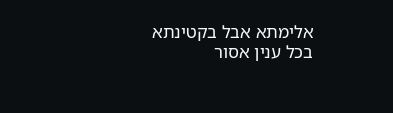אלימתא אבל בקטינתא בכל ענין אסור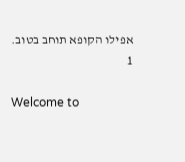אפילו הקופא תוחב בטוב.
1

Welcome to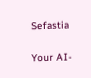Sefastia

Your AI-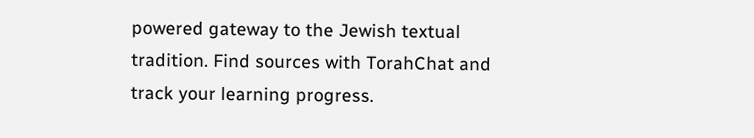powered gateway to the Jewish textual tradition. Find sources with TorahChat and track your learning progress.